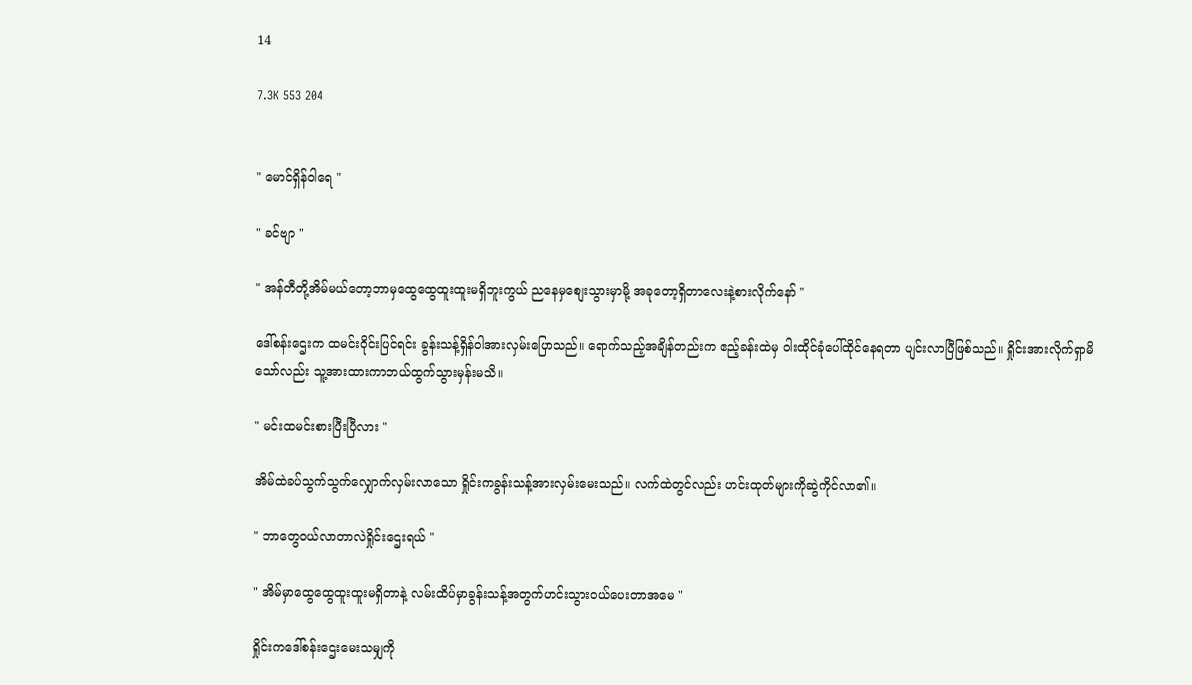14

7.3K 553 204


" မောင်ရှိန်၀ါရေ "

" ခင်ဗျာ "

" အန်တီတို့အိမ်မယ်တော့ဘာမှထွေထွေထူးထူးမရှိဘူးကွယ် ညနေမှစျေးသွားမှာမို့ အခုတော့ရှိတာလေးနဲ့စားလိုက်နော် "

ဒေါ်စန်းဌေးက ထမင်း၀ိုင်းပြင်ရင်း ခွန်းသန့်ရှိန်၀ါအားလှမ်းပြောသည်။ ရောက်သည့်အချိန်တည်းက ဧည့်ခန်းထဲမှ ၀ါးထိုင်ခုံပေါ်ထိုင်နေရတာ ပျင်းလာပြီဖြစ်သည်။ ရှိုင်းအားလိုက်ရှာမိသော်လည်း သူ့အားထားကာဘယ်ထွက်သွားမှန်းမသိ။

" မင်းထမင်းစားပြီးပြီလား "

အိမ်ထဲခပ်သွက်သွက်လျှောက်လှမ်းလာသော ရှိုင်းကခွန်းသန့်အားလှမ်းမေးသည်။ လက်ထဲတွင်လည်း ဟင်းထုတ်များကိုဆွဲကိုင်လာ၏။

" ဘာတွေ၀ယ်လာတာလဲရှိုင်းဌေးရယ် "

" အိမ်မှာထွေထွေထူးထူးမရှိတာနဲ့ လမ်းထိပ်မှာခွန်းသန့်အတွက်ဟင်းသွား၀ယ်ပေးတာအမေ "

ရှိုင်းကဒေါ်စန်းဌေးမေးသမျှကို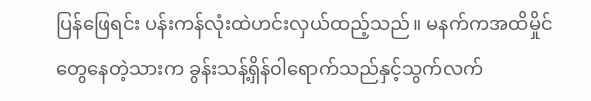ပြန်ဖြေရင်း ပန်းကန်လုံးထဲဟင်းလှယ်ထည့်သည်။ မနက်ကအထိမှိုင်တွေနေတဲ့သားက ခွန်းသန့်ရှိန်၀ါရောက်သည်နှင့်သွက်လက်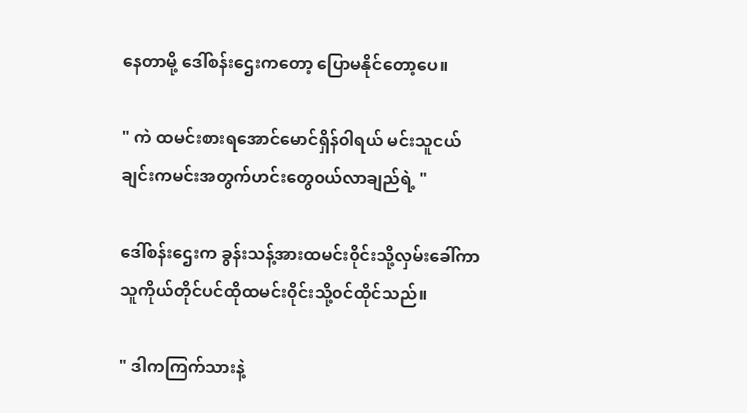နေတာမို့ ဒေါ်စန်းဌေးကတော့ ပြောမနိုင်တော့ပေ။

" ကဲ ထမင်းစားရအောင်မောင်ရှိန်၀ါရယ် မင်းသူငယ်ချင်းကမင်းအတွက်ဟင်းတွေ၀ယ်လာချည်ရဲ့ "

ဒေါ်စန်းဌေးက ခွန်းသန့်အားထမင်း၀ိုင်းသို့လှမ်းခေါ်ကာ သူကိုယ်တိုင်ပင်ထိုထမင်း၀ိုင်းသို့၀င်ထိုင်သည်။

" ဒါကကြက်သားနဲ့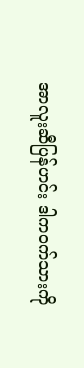အာလူးဆီပြန်ဟင်း ဒါက၀က်သားကို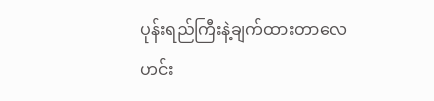ပုန်းရည်ကြီးနဲ့ချက်ထားတာလေ ဟင်း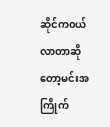ဆိုင်က၀ယ်လာတာဆိုတော့မင်းအကြိုက်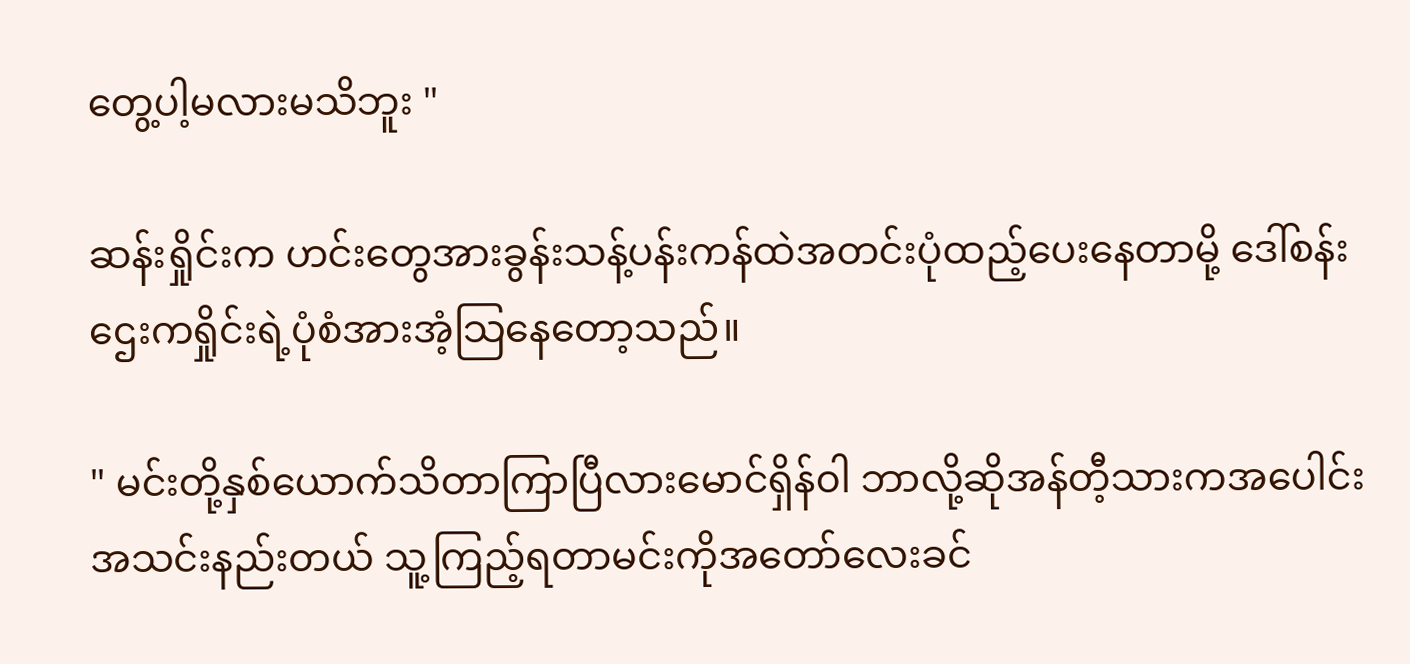တွေ့ပါ့မလားမသိဘူး "

ဆန်းရှိုင်းက ဟင်းတွေအားခွန်းသန့်ပန်းကန်ထဲအတင်းပုံထည့်ပေးနေတာမို့ ဒေါ်စန်းဌေးကရှိုင်းရဲ့ပုံစံအားအံ့သြနေတော့သည်။

" မင်းတို့နှစ်ယောက်သိတာကြာပြီလားမောင်ရှိန်၀ါ ဘာလို့ဆိုအန်တီ့သားကအပေါင်းအသင်းနည်းတယ် သူ့ကြည့်ရတာမင်းကိုအတော်လေးခင်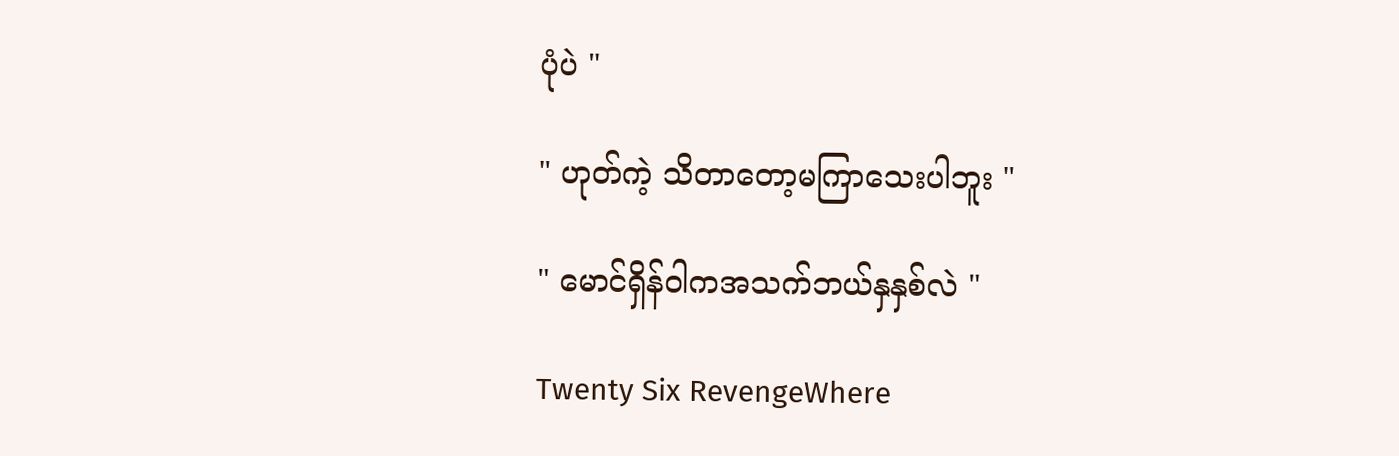ပုံပဲ "

" ဟုတ်ကဲ့ သိတာတော့မကြာသေးပါဘူး "

" မောင်ရှိန်၀ါကအသက်ဘယ်နှနှစ်လဲ "

Twenty Six RevengeWhere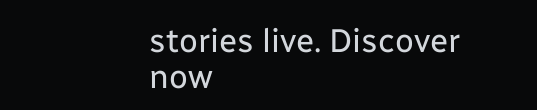stories live. Discover now